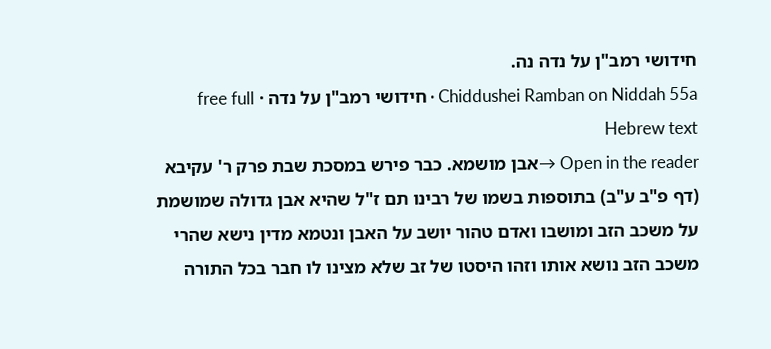חידושי רמב"ן על נדה נה.
Chiddushei Ramban on Niddah 55a · חידושי רמב"ן על נדה · free full Hebrew text
Open in the reader →אבן מושמא. כבר פירש במסכת שבת פרק ר' עקיבא (דף פ"ב ע"ב) בתוספות בשמו של רבינו תם ז"ל שהיא אבן גדולה שמושמת על משכב הזב ומושבו ואדם טהור יושב על האבן ונטמא מדין נישא שהרי משכב הזב נושא אותו וזהו היסטו של זב שלא מצינו לו חבר בכל התורה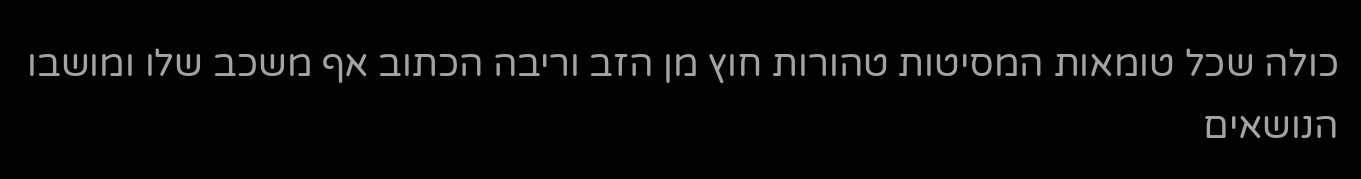כולה שכל טומאות המסיטות טהורות חוץ מן הזב וריבה הכתוב אף משכב שלו ומושבו הנושאים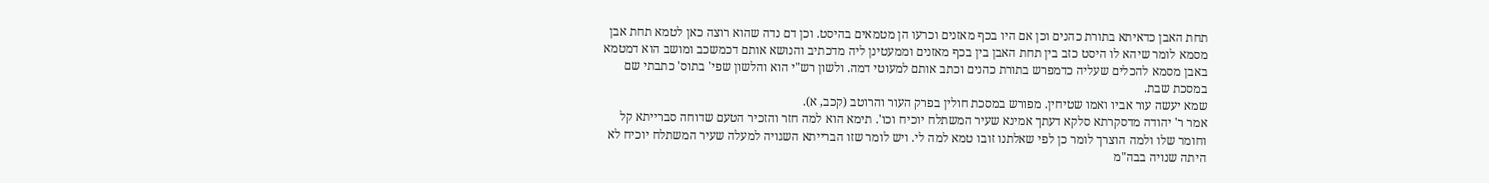תחת האבן כדאיתא בתורת כהנים וכן אם היו בכף מאזנים וכרעו הן מטמאים בהיסט. וכן דם נדה שהוא רוצה כאן לטמא תחת אבן מסמא לומר שיהא לו היסט כזב בין תחת האבן בין בכף מאזנים וממעטינן ליה מדכתיב והנושא אותם דכמשכב ומושב הוא דמטמא באבן מסמא להכלים שעליה כדמפרש בתורת כהנים וכתב אותם למעוטי דמה. ולשון רש"י הוא והלשון שפי' בתוס' כתבתי שם במסכת שבת.
שמא יעשה עור אביו ואמו שטיחין. מפורש במסכת חולין בפרק העור והרוטב (קכב, א).
אמר ר' יהודה מדסקרתא סלקא דעתך אמינא שעיר המשתלח יוכיח וכו'. תימא הוא למה חזר והזכיר הטעם שדוחה סברייתא קל וחומר שלו ולמה הוצרך לומר כן לפי שאלתנו זובו טמא למה לי. ויש לומר שזו הברייתא השגויה למעלה שעיר המשתלח יוכיח לא היתה שנויה בבה"מ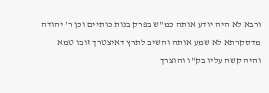ורבא לא היה יודע אותה כמ"ש בפרק בנות כותיים וכן ר' יהודה מדסקרתא לא שמע אותה והשיב לתרץ דאיצטרך זובו טמא והיה קשה עליו בק"ו והוצרך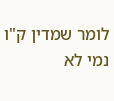לומר שמדין ק"ו נמי לא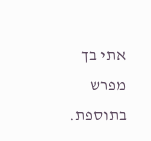אתי בך מפרש בתוספת.